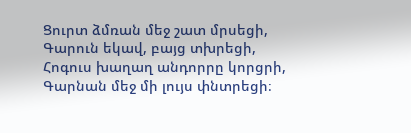Ցուրտ ձմռան մեջ շատ մրսեցի,
Գարուն եկավ, բայց տխրեցի,
Հոգուս խաղաղ անդորրը կորցրի,
Գարնան մեջ մի լույս փնտրեցի։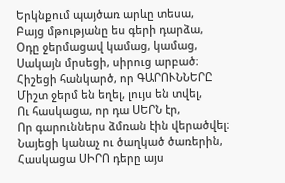Երկնքում պայծառ արևը տեսա,
Բայց մթությանը ես գերի դարձա,
Օդը ջերմացավ կամաց, կամաց,
Սակայն մրսեցի, սիրուց արբած։
Հիշեցի հանկարծ, որ ԳԱՐՈՒՆՆԵՐԸ
Միշտ ջերմ են եղել, լույս են տվել,
Ու հասկացա, որ դա ՍԵՐՆ էր,
Որ գարուններս ձմռան էին վերածվել։
Նայեցի կանաչ ու ծաղկած ծառերին,
Հասկացա ՍԻՐՈ դերը այս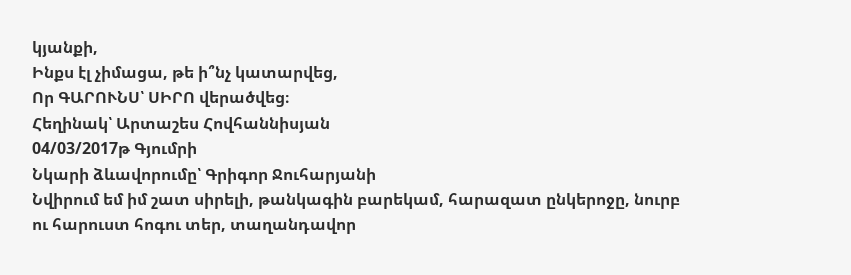կյանքի,
Ինքս էլ չիմացա, թե ի՞նչ կատարվեց,
Որ ԳԱՐՈՒՆՍ՝ ՍԻՐՈ վերածվեց։
Հեղինակ՝ Արտաշես Հովհաննիսյան
04/03/2017թ Գյումրի
Նկարի ձևավորումը՝ Գրիգոր Ջուհարյանի
Նվիրում եմ իմ շատ սիրելի, թանկագին բարեկամ, հարազատ ընկերոջը, նուրբ ու հարուստ հոգու տեր, տաղանդավոր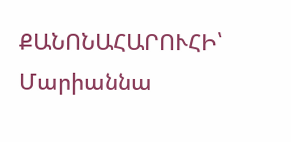ՔԱՆՈՆԱՀԱՐՈՒՀԻ՝ Մարիաննա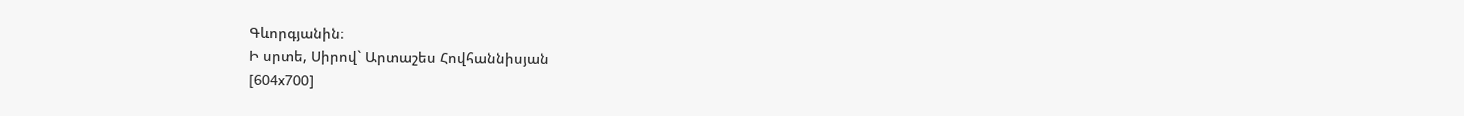Գևորգյանին։
Ի սրտե, Սիրով` Արտաշես Հովհաննիսյան
[604x700]